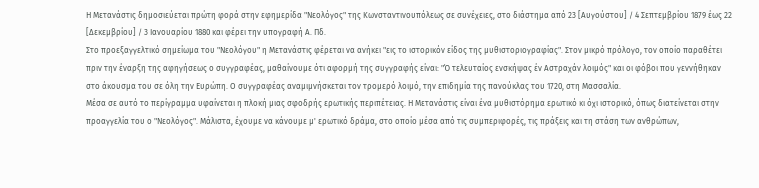Η Μετανάστις δημοσιεύεται πρώτη φορά στην εφημερίδα "Νεολόγος" της Κωνσταντινουπόλεως σε συνέχειες, στο διάστημα από 23 [Αυγούστου] / 4 Σεπτεμβρίου 1879 έως 22 [Δεκεμβρίου] / 3 Ιανουαρίου 1880 και φέρει την υπογραφή Α. Πδ.
Στο προεξαγγελτικό σημείωμα του "Νεολόγου" η Μετανάστις φέρεται να ανήκει "εις το ιστορικόν είδος της μυθιστοριογραφίας". Στον μικρό πρόλογο, τον οποίο παραθέτει πριν την έναρξη της αφηγήσεως ο συγγραφέας, μαθαίνουμε ότι αφορμή της συγγραφής είναι: "Ό τελευταίος ενσκήψας έν Αστραχάν λοιμός" και οι φόβοι που γεννήθηκαν στο άκουσμα του σε όλη την Ευρώπη. Ο συγγραφέας αναμιμνήσκεται τον τρομερό λοιμό, την επιδημία της πανούκλας του 1720, στη Μασσαλία.
Μέσα σε αυτό το περίγραμμα υφαίνεται η πλοκή μιας σφοδρής ερωτικής περιπέτειας. Η Μετανάστις είναι ένα μυθιστόρημα ερωτικό κι όχι ιστορικό, όπως διατείνεται στην προαγγελία του ο "Νεολόγος". Μάλιστα, έχουμε να κάνουμε μ' ερωτικό δράμα, στο οποίο μέσα από τις συμπεριφορές, τις πράξεις και τη στάση των ανθρώπων,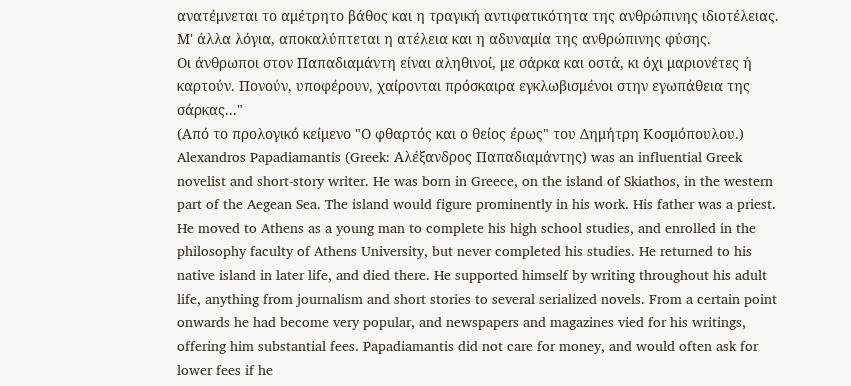ανατέμνεται το αμέτρητο βάθος και η τραγική αντιφατικότητα της ανθρώπινης ιδιοτέλειας. Μ' άλλα λόγια, αποκαλύπτεται η ατέλεια και η αδυναμία της ανθρώπινης φύσης.
Οι άνθρωποι στον Παπαδιαμάντη είναι αληθινοί, με σάρκα και οστά, κι όχι μαριονέτες ή καρτούν. Πονούν, υποφέρουν, χαίρονται πρόσκαιρα εγκλωβισμένοι στην εγωπάθεια της σάρκας..."
(Από το προλογικό κείμενο "Ο φθαρτός και ο θείος έρως" του Δημήτρη Κοσμόπουλου.)
Alexandros Papadiamantis (Greek: Αλέξανδρος Παπαδιαμάντης) was an influential Greek novelist and short-story writer. He was born in Greece, on the island of Skiathos, in the western part of the Aegean Sea. The island would figure prominently in his work. His father was a priest. He moved to Athens as a young man to complete his high school studies, and enrolled in the philosophy faculty of Athens University, but never completed his studies. He returned to his native island in later life, and died there. He supported himself by writing throughout his adult life, anything from journalism and short stories to several serialized novels. From a certain point onwards he had become very popular, and newspapers and magazines vied for his writings, offering him substantial fees. Papadiamantis did not care for money, and would often ask for lower fees if he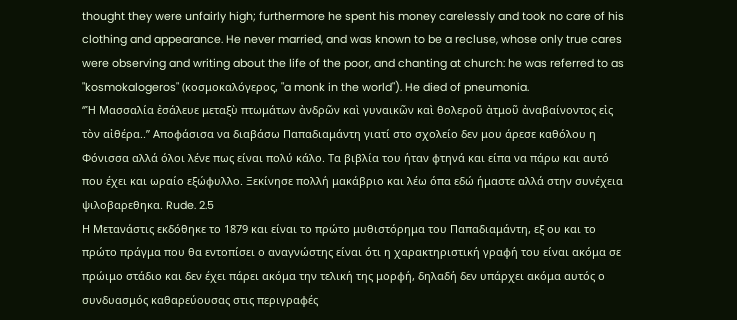thought they were unfairly high; furthermore he spent his money carelessly and took no care of his clothing and appearance. He never married, and was known to be a recluse, whose only true cares were observing and writing about the life of the poor, and chanting at church: he was referred to as "kosmokalogeros" (κοσμοκαλόγερος, "a monk in the world"). He died of pneumonia.
‘’Ἡ Μασσαλία ἐσάλευε μεταξὺ πτωμάτων ἀνδρῶν καὶ γυναικῶν καὶ θολεροῦ ἀτμοῦ ἀναβαίνοντος εἰς τὸν αἰθέρα..’’ Αποφάσισα να διαβάσω Παπαδιαμάντη γιατί στο σχολείο δεν μου άρεσε καθόλου η Φόνισσα αλλά όλοι λένε πως είναι πολύ κάλο. Τα βιβλία του ήταν φτηνά και είπα να πάρω και αυτό που έχει και ωραίο εξώφυλλο. Ξεκίνησε πολλή μακάβριο και λέω όπα εδώ ήμαστε αλλά στην συνέχεια ψιλοβαρεθηκα. Rude. 2.5
Η Μετανάστις εκδόθηκε το 1879 και είναι το πρώτο μυθιστόρημα του Παπαδιαμάντη, εξ ου και το πρώτο πράγμα που θα εντοπίσει ο αναγνώστης είναι ότι η χαρακτηριστική γραφή του είναι ακόμα σε πρώιμο στάδιο και δεν έχει πάρει ακόμα την τελική της μορφή, δηλαδή δεν υπάρχει ακόμα αυτός ο συνδυασμός καθαρεύουσας στις περιγραφές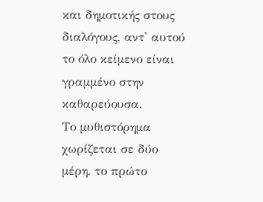και δημοτικής στους διαλόγους, αντ' αυτού το όλο κείμενο είναι γραμμένο στην καθαρεύουσα.
Το μυθιστόρημα χωρίζεται σε δύο μέρη, το πρώτο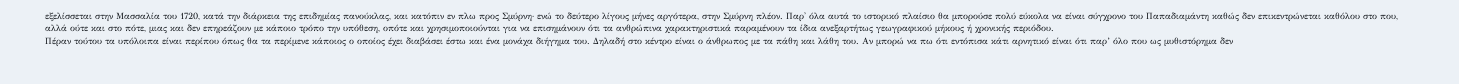εξελίσσεται στην Μασσαλία του 1720, κατά την διάρκεια της επιδημίας πανούκλας, και κατόπιν εν πλω προς Σμύρνη· ενώ το δεύτερο λίγους μήνες αργότερα, στην Σμύρνη πλέον. Παρ' όλα αυτά το ιστορικό πλαίσιο θα μπορούσε πολύ εύκολα να είναι σύγχρονο του Παπαδιαμάντη καθώς δεν επικεντρώνεται καθόλου στο που, αλλά ούτε και στο πότε, μιας και δεν επηρεάζουν με κάποιο τρόπο την υπόθεση, οπότε και χρησιμοποιούνται για να επισημάνουν ότι τα ανθρώπινα χαρακτηριστικά παραμένουν τα ίδια ανεξαρτήτως γεωγραφικού μήκους ή χρονικής περιόδου.
Πέραν τούτου τα υπόλοιπα είναι περίπου όπως θα τα περίμενε κάποιος ο οποίος έχει διαβάσει έστω και ένα μονάχα διήγημα του. Δηλαδή στο κέντρο είναι ο άνθρωπος με τα πάθη και λάθη του. Αν μπορώ να πω ότι εντόπισα κάτι αρνητικό είναι ότι παρ’ όλο που ως μυθιστόρημα δεν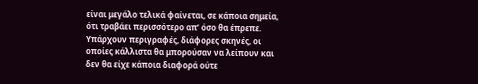είναι μεγάλο τελικά φαίνεται, σε κάποια σημεία, ότι τραβάει περισσότερο απ’ όσο θα έπρεπε. Υπάρχουν περιγραφές, διάφορες σκηνές, οι οποίες κάλλιστα θα μπορούσαν να λείπουν και δεν θα είχε κάποια διαφορά ούτε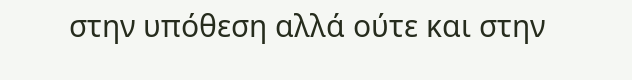στην υπόθεση αλλά ούτε και στην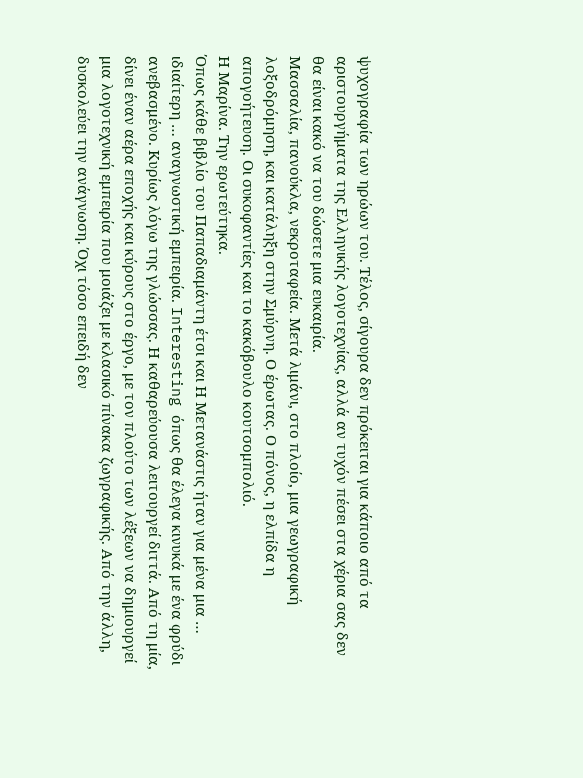ψυχογραφία των ηρώων του. Τέλος, σίγουρα δεν πρόκειται για κάποιο από τα αριστουργήματα της Ελληνικής λογοτεχνίας, αλλά αν τυχόν πέσει στα χέρια σας δεν θα είναι κακό να του δώσετε μια ευκαιρία.
Μασσαλία, πανούκλα, νεκροταφεία. Μετά λιμάνι, στο πλοίο, μια γεωγραφική λοξοδρόμηση, και κατάληξη στην Σμύρνη. Ο έρωτας. Ο πόνος, η ελπίδα η απογοήτευση. Οι συκοφαντίες και το κακόβουλο κουτσομπολιό.
Η Μαρίνα. Την ερωτεύτηκα.
Όπως κάθε βιβλίο του Παπαδιαμάντη έτσι και Η Μετανάστις ήταν για μένα μια … ιδιαίτερη … αναγνωστική εμπειρία. Interesting όπως θα έλεγα κινυκά με ένα φρύδι ανεβασμένο. Κυρίως λόγω της γλώσσας. Η καθαρεύουσα λειτουργεί διττά. Από τη μία, δίνει έναν αέρα εποχής και κύρους στο έργο, με τον πλούτο των λέξεων να δημιουργεί μια λογοτεχνική εμπειρία που μοιάζει με κλασικό πίνακα ζωγραφικής. Από την άλλη, δυσκολεύει την ανάγνωση. Όχι τόσο επειδή δεν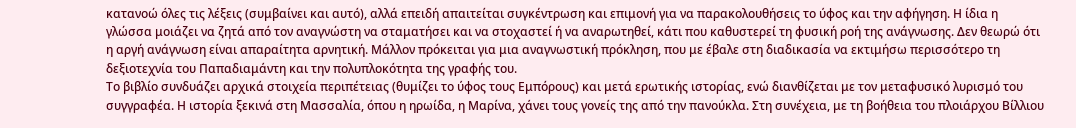κατανοώ όλες τις λέξεις (συμβαίνει και αυτό), αλλά επειδή απαιτείται συγκέντρωση και επιμονή για να παρακολουθήσεις το ύφος και την αφήγηση. Η ίδια η γλώσσα μοιάζει να ζητά από τον αναγνώστη να σταματήσει και να στοχαστεί ή να αναρωτηθεί, κάτι που καθυστερεί τη φυσική ροή της ανάγνωσης. Δεν θεωρώ ότι η αργή ανάγνωση είναι απαραίτητα αρνητική. Μάλλον πρόκειται για μια αναγνωστική πρόκληση, που με έβαλε στη διαδικασία να εκτιμήσω περισσότερο τη δεξιοτεχνία του Παπαδιαμάντη και την πολυπλοκότητα της γραφής του.
Το βιβλίο συνδυάζει αρχικά στοιχεία περιπέτειας (θυμίζει το ύφος τους Εμπόρους) και μετά ερωτικής ιστορίας, ενώ διανθίζεται με τον μεταφυσικό λυρισμό του συγγραφέα. Η ιστορία ξεκινά στη Μασσαλία, όπου η ηρωίδα, η Μαρίνα, χάνει τους γονείς της από την πανούκλα. Στη συνέχεια, με τη βοήθεια του πλοιάρχου Βίλλιου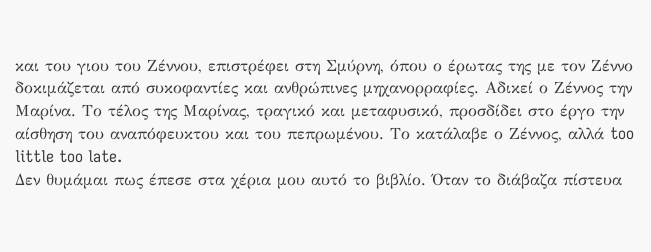και του γιου του Ζέννου, επιστρέφει στη Σμύρνη, όπου ο έρωτας της με τον Ζέννο δοκιμάζεται από συκοφαντίες και ανθρώπινες μηχανορραφίες. Αδικεί ο Ζέννος την Μαρίνα. Το τέλος της Μαρίνας, τραγικό και μεταφυσικό, προσδίδει στο έργο την αίσθηση του αναπόφευκτου και του πεπρωμένου. Το κατάλαβε ο Ζέννος, αλλά too little too late.
Δεν θυμάμαι πως έπεσε στα χέρια μου αυτό το βιβλίο. Όταν το διάβαζα πίστευα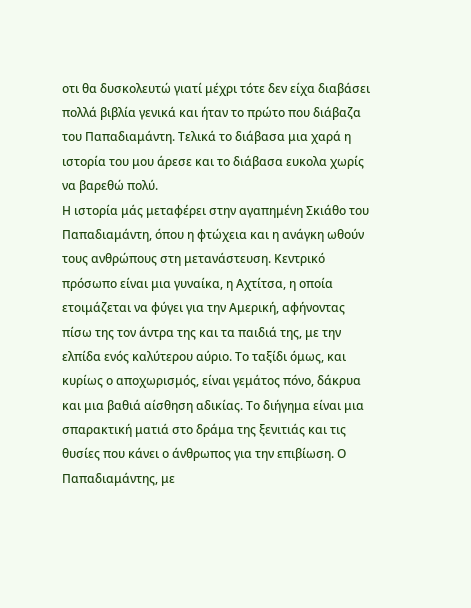οτι θα δυσκολευτώ γιατί μέχρι τότε δεν είχα διαβάσει πολλά βιβλία γενικά και ήταν το πρώτο που διάβαζα του Παπαδιαμάντη. Τελικά το διάβασα μια χαρά η ιστορία του μου άρεσε και το διάβασα ευκολα χωρίς να βαρεθώ πολύ.
Η ιστορία μάς μεταφέρει στην αγαπημένη Σκιάθο του Παπαδιαμάντη, όπου η φτώχεια και η ανάγκη ωθούν τους ανθρώπους στη μετανάστευση. Κεντρικό πρόσωπο είναι μια γυναίκα, η Αχτίτσα, η οποία ετοιμάζεται να φύγει για την Αμερική, αφήνοντας πίσω της τον άντρα της και τα παιδιά της, με την ελπίδα ενός καλύτερου αύριο. Το ταξίδι όμως, και κυρίως ο αποχωρισμός, είναι γεμάτος πόνο, δάκρυα και μια βαθιά αίσθηση αδικίας. Το διήγημα είναι μια σπαρακτική ματιά στο δράμα της ξενιτιάς και τις θυσίες που κάνει ο άνθρωπος για την επιβίωση. Ο Παπαδιαμάντης, με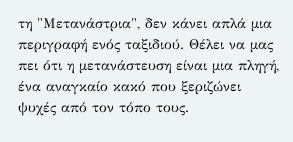τη "Μετανάστρια", δεν κάνει απλά μια περιγραφή ενός ταξιδιού. Θέλει να μας πει ότι η μετανάστευση είναι μια πληγή, ένα αναγκαίο κακό που ξεριζώνει ψυχές από τον τόπο τους.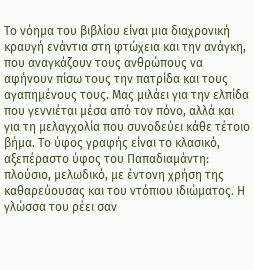Το νόημα του βιβλίου είναι μια διαχρονική κραυγή ενάντια στη φτώχεια και την ανάγκη, που αναγκάζουν τους ανθρώπους να αφήνουν πίσω τους την πατρίδα και τους αγαπημένους τους. Μας μιλάει για την ελπίδα που γεννιέται μέσα από τον πόνο, αλλά και για τη μελαγχολία που συνοδεύει κάθε τέτοιο βήμα. Το ύφος γραφής είναι το κλασικό, αξεπέραστο ύφος του Παπαδιαμάντη: πλούσιο, μελωδικό, με έντονη χρήση της καθαρεύουσας και του ντόπιου ιδιώματος. Η γλώσσα του ρέει σαν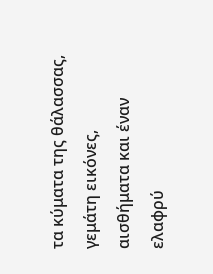τα κύματα της θάλασσας, γεμάτη εικόνες, αισθήματα και έναν ελαφρύ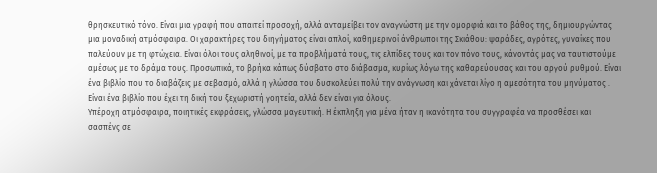θρησκευτικό τόνο. Είναι μια γραφή που απαιτεί προσοχή, αλλά ανταμείβει τον αναγνώστη με την ομορφιά και το βάθος της, δημιουργώντας μια μοναδική ατμόσφαιρα. Οι χαρακτήρες του διηγήματος είναι απλοί, καθημερινοί άνθρωποι της Σκιάθου: ψαράδες, αγρότες, γυναίκες που παλεύουν με τη φτώχεια. Είναι όλοι τους αληθινοί, με τα προβλήματά τους, τις ελπίδες τους και τον πόνο τους, κάνοντάς μας να ταυτιστούμε αμέσως με το δράμα τους. Προσωπικά, το βρήκα κάπως δύσβατο στο διάβασμα, κυρίως λόγω της καθαρεύουσας και του αργού ρυθμού. Είναι ένα βιβλίο που το διαβάζεις με σεβασμό, αλλά η γλώσσα του δυσκολεύει πολύ την ανάγνωση και χάνεται λίγο η αμεσότητα του μηνύματος . Είναι ένα βιβλίο που έχει τη δική του ξεχωριστή γοητεία, αλλά δεν είναι για όλους.
Υπέροχη ατμόσφαιρα, ποιητικές εκφράσεις, γλώσσα μαγευτική. Η έκπληξη για μένα ήταν η ικανότητα του συγγραφέα να προσθέσει και σασπένς σε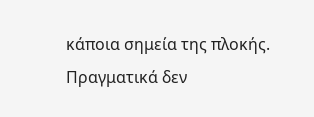κάποια σημεία της πλοκής. Πραγματικά δεν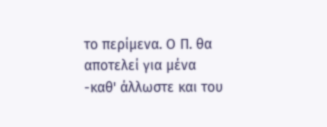το περίμενα. Ο Π. θα αποτελεί για μένα -καθ' άλλωστε και του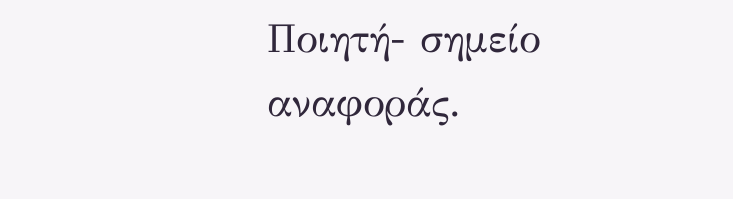Ποιητή- σημείο αναφοράς.